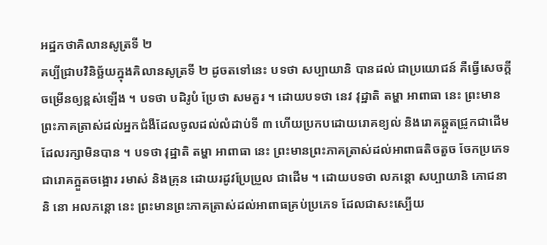អដ្ឋកថាគិលានសូត្រទី ២
គប្បីជ្រាបវិនិច្ឆ័យក្នុងគិលានសូត្រទី ២ ដូចតទៅនេះ បទថា សប្បាយានិ បានដល់ ជាប្រយោជន៍ គឺធ្វើសេចក្តីចម្រើនឲ្យខ្ពស់ឡើង ។ បទថា បដិរូបំ ប្រែថា សមគួរ ។ ដោយបទថា នេវ វុដ្ឋាតិ តម្ហា អាពាធា នេះ ព្រះមានព្រះភាគត្រាស់ដល់អ្នកជំងឺដែលចូលដល់លំដាប់ទី ៣ ហើយប្រកបដោយរោគខ្យល់ និងរោគឆ្កួតជ្រូកជាដើម ដែលរក្សាមិនបាន ។ បទថា វុដ្ឋាតិ តម្ហា អាពាធា នេះ ព្រះមានព្រះភាគត្រាស់ដល់អាពាធតិចតួច ចែកប្រភេទជារោគក្អួតចង្អោរ រមាស់ និងគ្រុន ដោយរដូវប្រែប្រួល ជាដើម ។ ដោយបទថា លភន្តោ សប្បាយានិ ភោជនានិ នោ អលភន្តោ នេះ ព្រះមានព្រះភាគត្រាស់ដល់អាពាធគ្រប់ប្រភេទ ដែលជាសះស្បើយ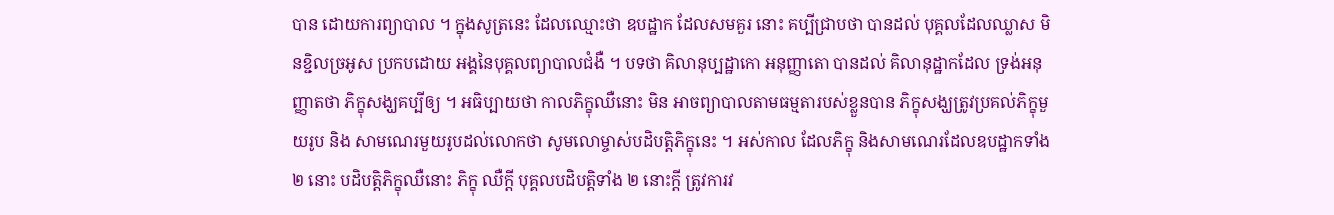បាន ដោយការព្យាបាល ។ ក្នុងសូត្រនេះ ដែលឈ្មោះថា ឧបដ្ឋាក ដែលសមគួរ នោះ គប្បីជ្រាបថា បានដល់ បុគ្គលដែលឈ្លាស មិនខ្ជិលច្រអូស ប្រកបដោយ អង្គនៃបុគ្គលព្យាបាលជំងឺ ។ បទថា គិលានុប្បដ្ឋាកោ អនុញ្ញាតោ បានដល់ គិលានុដ្ឋាកដែល ទ្រង់អនុញ្ញាតថា ភិក្ខុសង្ឃគប្បីឲ្យ ។ អធិប្បាយថា កាលភិក្ខុឈឺនោះ មិន អាចព្យាបាលតាមធម្មតារបស់ខ្លួនបាន ភិក្ខុសង្ឃត្រូវប្រគល់ភិក្ខុមួយរូប និង សាមណេរមួយរូបដល់លោកថា សូមលោម្ចាស់បដិបត្តិភិក្ខុនេះ ។ អស់កាល ដែលភិក្ខុ និងសាមណេរដែលឧបដ្ឋាកទាំង ២ នោះ បដិបត្តិភិក្ខុឈឺនោះ ភិក្ខុ ឈឺក្តី បុគ្គលបដិបត្តិទាំង ២ នោះក្តី ត្រូវការវ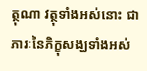ត្ថុណា វត្ថុទាំងអស់នោះ ជាភារៈនៃភិក្ខុសង្ឃទាំងអស់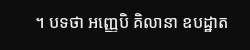។ បទថា អញ្ញេបិ គិលានា ឧបដ្ឋាត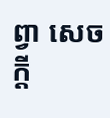ព្វា សេចក្តី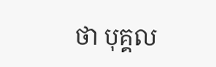ថា បុគ្គល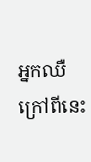អ្នកឈឺ ក្រៅពីនេះ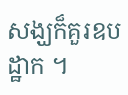សង្ឃក៏គួរឧបដ្ឋាក ។